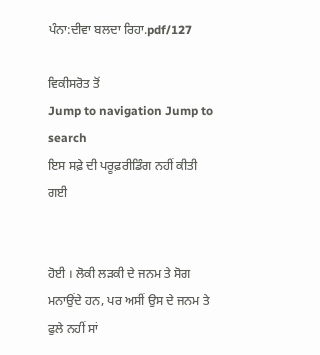ਪੰਨਾ:ਦੀਵਾ ਬਲਦਾ ਰਿਹਾ.pdf/127

ਵਿਕੀਸਰੋਤ ਤੋਂ
Jump to navigation Jump to search
ਇਸ ਸਫ਼ੇ ਦੀ ਪਰੂਫ਼ਰੀਡਿੰਗ ਨਹੀਂ ਕੀਤੀ ਗਈ


ਹੋਈ । ਲੋਕੀ ਲੜਕੀ ਦੇ ਜਨਮ ਤੇ ਸੋਗ ਮਨਾਉਂਦੇ ਹਨ, ਪਰ ਅਸੀਂ ਉਸ ਦੇ ਜਨਮ ਤੇ ਫੁਲੇ ਨਹੀਂ ਸਾਂ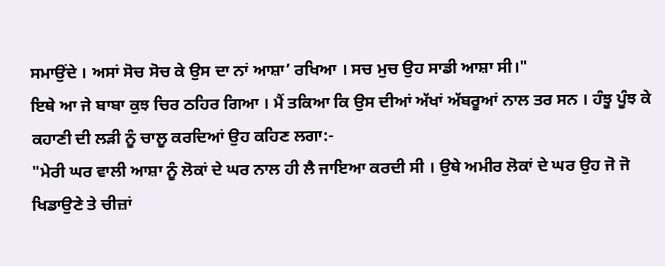ਸਮਾਉਂਦੇ । ਅਸਾਂ ਸੋਚ ਸੋਚ ਕੇ ਉਸ ਦਾ ਨਾਂ ਆਸ਼ਾ’ ਰਖਿਆ । ਸਚ ਮੁਚ ਉਹ ਸਾਡੀ ਆਸ਼ਾ ਸੀ।"
ਇਥੇ ਆ ਜੇ ਬਾਬਾ ਕੁਝ ਚਿਰ ਠਹਿਰ ਗਿਆ । ਮੈਂ ਤਕਿਆ ਕਿ ਉਸ ਦੀਆਂ ਅੱਖਾਂ ਅੱਬਰੂਆਂ ਨਾਲ ਤਰ ਸਨ । ਹੰਝੂ ਪੂੰਝ ਕੇ ਕਹਾਣੀ ਦੀ ਲੜੀ ਨੂੰ ਚਾਲੂ ਕਰਦਿਆਂ ਉਹ ਕਹਿਣ ਲਗਾ:-
"ਮੇਰੀ ਘਰ ਵਾਲੀ ਆਸ਼ਾ ਨੂੰ ਲੋਕਾਂ ਦੇ ਘਰ ਨਾਲ ਹੀ ਲੈ ਜਾਇਆ ਕਰਦੀ ਸੀ । ਉਥੇ ਅਮੀਰ ਲੋਕਾਂ ਦੇ ਘਰ ਉਹ ਜੋ ਜੋ ਖਿਡਾਉਣੇ ਤੇ ਚੀਜ਼ਾਂ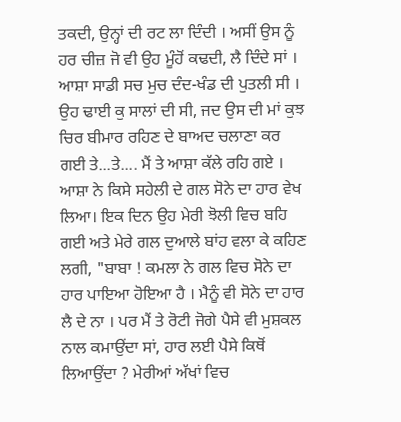ਤਕਦੀ, ਉਨ੍ਹਾਂ ਦੀ ਰਟ ਲਾ ਦਿੰਦੀ । ਅਸੀਂ ਉਸ ਨੂੰ ਹਰ ਚੀਜ਼ ਜੋ ਵੀ ਉਹ ਮੂੰਹੋਂ ਕਢਦੀ, ਲੈ ਦਿੰਦੇ ਸਾਂ । ਆਸ਼ਾ ਸਾਡੀ ਸਚ ਮੁਚ ਦੰਦ-ਖੰਡ ਦੀ ਪੁਤਲੀ ਸੀ । ਉਹ ਢਾਈ ਕੁ ਸਾਲਾਂ ਦੀ ਸੀ, ਜਦ ਉਸ ਦੀ ਮਾਂ ਕੁਝ ਚਿਰ ਬੀਮਾਰ ਰਹਿਣ ਦੇ ਬਾਅਦ ਚਲਾਣਾ ਕਰ ਗਈ ਤੇ...ਤੇ.... ਮੈਂ ਤੇ ਆਸ਼ਾ ਕੱਲੇ ਰਹਿ ਗਏ ।
ਆਸ਼ਾ ਨੇ ਕਿਸੇ ਸਹੇਲੀ ਦੇ ਗਲ ਸੋਨੇ ਦਾ ਹਾਰ ਵੇਖ ਲਿਆ। ਇਕ ਦਿਨ ਉਹ ਮੇਰੀ ਝੋਲੀ ਵਿਚ ਬਹਿ ਗਈ ਅਤੇ ਮੇਰੇ ਗਲ ਦੁਆਲੇ ਬਾਂਹ ਵਲਾ ਕੇ ਕਹਿਣ ਲਗੀ, "ਬਾਬਾ ! ਕਮਲਾ ਨੇ ਗਲ ਵਿਚ ਸੋਨੇ ਦਾ ਹਾਰ ਪਾਇਆ ਹੋਇਆ ਹੈ । ਮੈਨੂੰ ਵੀ ਸੋਨੇ ਦਾ ਹਾਰ ਲੈ ਦੇ ਨਾ । ਪਰ ਮੈਂ ਤੇ ਰੋਟੀ ਜੋਗੇ ਪੈਸੇ ਵੀ ਮੁਸ਼ਕਲ ਨਾਲ ਕਮਾਉਂਦਾ ਸਾਂ, ਹਾਰ ਲਈ ਪੈਸੇ ਕਿਥੋਂ ਲਿਆਉਂਦਾ ? ਮੇਰੀਆਂ ਅੱਖਾਂ ਵਿਚ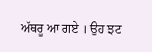ਅੱਥਰੂ ਆ ਗਏ । ਉਹ ਝਟ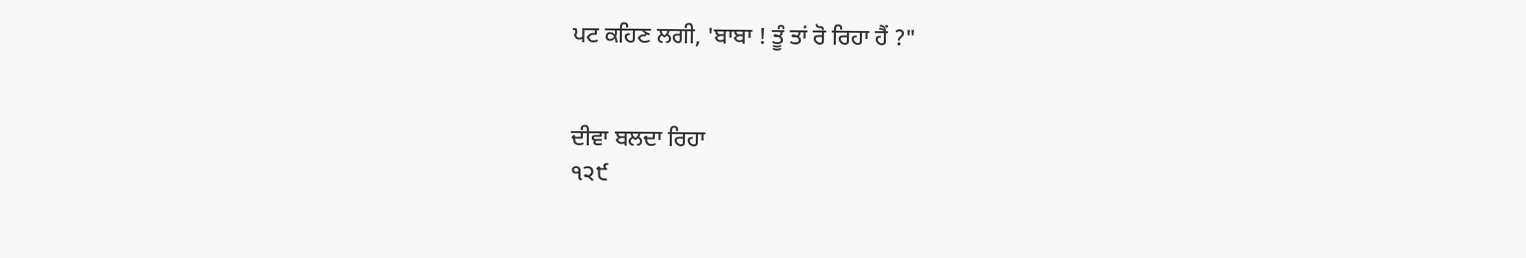ਪਟ ਕਹਿਣ ਲਗੀ, 'ਬਾਬਾ ! ਤੂੰ ਤਾਂ ਰੋ ਰਿਹਾ ਹੈਂ ?"


ਦੀਵਾ ਬਲਦਾ ਰਿਹਾ
੧੨੯